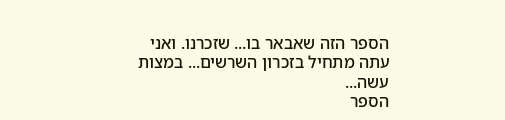הספר הזה שאבאר בו... שזכרנו. ואני עתה מתחיל בזכרון השרשים... במצות עשה...
הספר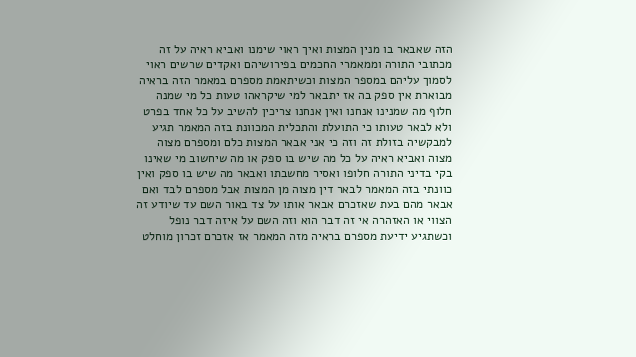הזה שאבאר בו מנין המצות ואיך ראוי שימנו ואביא ראיה על זה מכתובי התורה וממאמרי החכמים בפירושיהם ואקדים שרשים ראוי לסמוך עליהם במספר המצות וכשיתאמת מספרם במאמר הזה בראיה מבוארת אין ספק בה אז יתבאר למי שיקראהו טעות כל מי שמנה חלוף מה שמנינו אנחנו ואין אנחנו צריכין להשיב על כל אחד בפרט ולא לבאר טעותו כי התועלת והתכלית המכוונת בזה המאמר תגיע למבקשיה בזולת זה וזה כי אני אבאר המצות כלם ומספרם מצוה מצוה ואביא ראיה על כל מה שיש בו ספק או מה שיחשוב מי שאינו בקי בדיני התורה חלופו ואסיר מחשבתו ואבאר מה שיש בו ספק ואין כוונתי בזה המאמר לבאר דין מצוה מן המצות אבל מספרם לבד ואם אבאר מהם בעת שאזכרם אבאר אותו על צד באור השם עד שיודע זה הצווי או האזהרה אי זה דבר הוא וזה השם על איזה דבר נופל וכשתגיע ידיעת מספרם בראיה מזה המאמר אז אזכרם זכרון מוחלט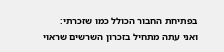בפתיחת החבור הכולל כמו שזכרתי:
ואני עתה מתחיל בזכרון השרשים שראוי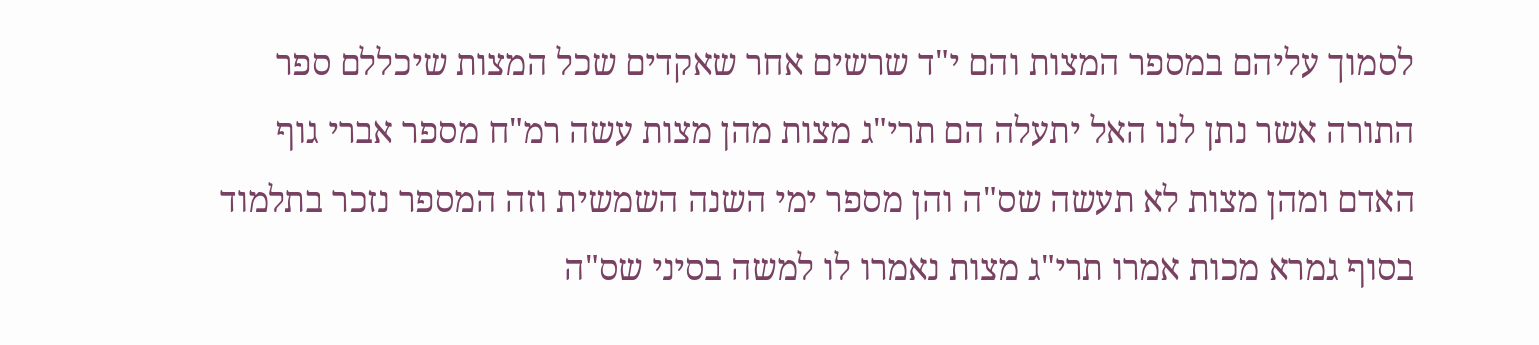לסמוך עליהם במספר המצות והם י"ד שרשים אחר שאקדים שכל המצות שיכללם ספר התורה אשר נתן לנו האל יתעלה הם תרי"ג מצות מהן מצות עשה רמ"ח מספר אברי גוף האדם ומהן מצות לא תעשה שס"ה והן מספר ימי השנה השמשית וזה המספר נזכר בתלמוד בסוף גמרא מכות אמרו תרי"ג מצות נאמרו לו למשה בסיני שס"ה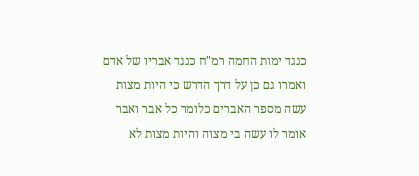כנגד ימות החמה רמ"ח כנגד אבריו של אדם ואמרו גם כן על דרך הדרש כי היות מצות עשה מספר האברים כלומר כל אבר ואבר אומר לו עשה בי מצוה והיות מצות לא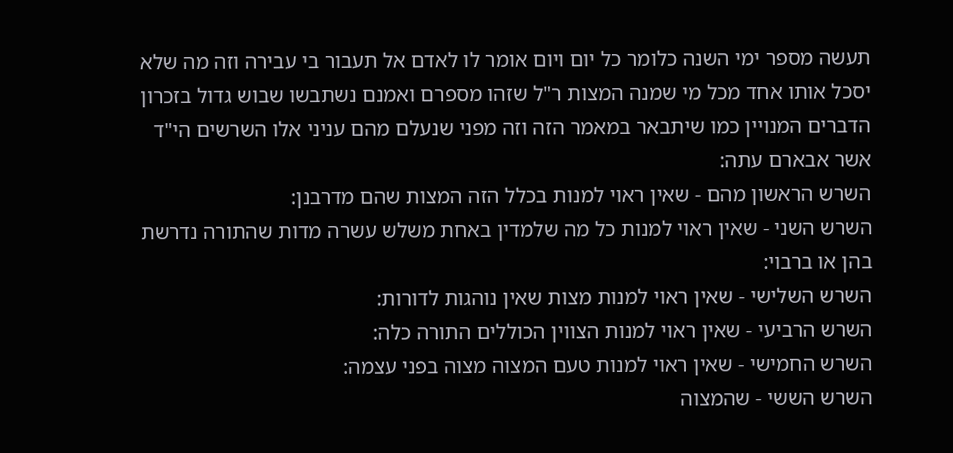תעשה מספר ימי השנה כלומר כל יום ויום אומר לו לאדם אל תעבור בי עבירה וזה מה שלא יסכל אותו אחד מכל מי שמנה המצות ר"ל שזהו מספרם ואמנם נשתבשו שבוש גדול בזכרון הדברים המנויין כמו שיתבאר במאמר הזה וזה מפני שנעלם מהם עניני אלו השרשים הי"ד אשר אבארם עתה:
השרש הראשון מהם - שאין ראוי למנות בכלל הזה המצות שהם מדרבנן:
השרש השני - שאין ראוי למנות כל מה שלמדין באחת משלש עשרה מדות שהתורה נדרשת בהן או ברבוי:
השרש השלישי - שאין ראוי למנות מצות שאין נוהגות לדורות:
השרש הרביעי - שאין ראוי למנות הצווין הכוללים התורה כלה:
השרש החמישי - שאין ראוי למנות טעם המצוה מצוה בפני עצמה:
השרש הששי - שהמצוה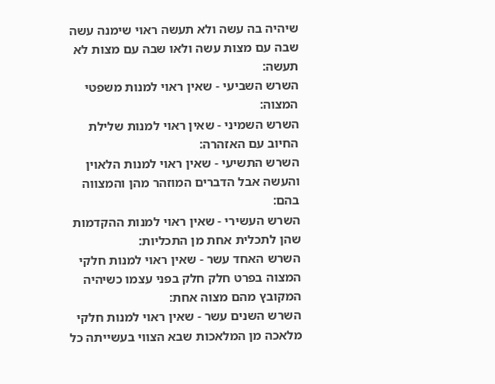שיהיה בה עשה ולא תעשה ראוי שימנה עשה שבה עם מצות עשה ולאו שבה עם מצות לא תעשה:
השרש השביעי - שאין ראוי למנות משפטי המצוה:
השרש השמיני - שאין ראוי למנות שלילת החיוב עם האזהרה:
השרש התשיעי - שאין ראוי למנות הלאוין והעשה אבל הדברים המוזהר מהן והמצווה בהם:
השרש העשירי - שאין ראוי למנות ההקדמות שהן לתכלית אחת מן התכליות:
השרש האחד עשר - שאין ראוי למנות חלקי המצוה בפרט חלק חלק בפני עצמו כשיהיה המקובץ מהם מצוה אחת:
השרש השנים עשר - שאין ראוי למנות חלקי מלאכה מן המלאכות שבא הצווי בעשייתה כל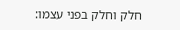חלק וחלק בפני עצמו: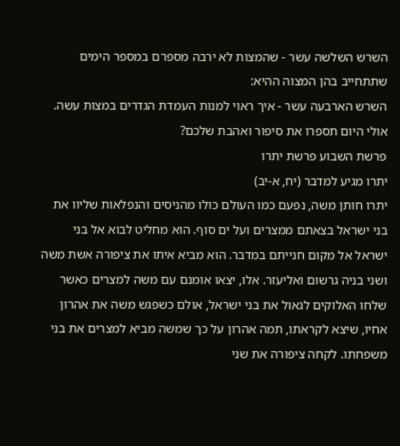השרש השלשה עשר - שהמצות לא ירבה מספרם במספר הימים שתתחייב בהן המצוה ההיא:
השרש הארבעה עשר - איך ראוי למנות העמדת הגדרים במצות עשה.
אולי היום תספרו את סיפור ואהבת שלכם?
פרשת השבוע פרשת יתרו
יתרו מגיע למדבר (יח, א-יב)
יתרו חותן משה, נפעם כמו העולם כולו מהניסים והנפלאות שליוו את בני ישראל בצאתם ממצרים ועל ים סוף. הוא מחליט לבוא אל בני ישראל אל מקום חנייתם במדבר. הוא מביא איתו את ציפורה אשת משה ושני בניה גרשום ואליעזר. אלו, יצאו אומנם עם משה למצרים כאשר שלחו האלוקים לגאול את בני ישראל, אולם כשפגש משה את אהרון אחיו, שיצא לקראתו, תמה אהרון על כך שמשה מביא למצרים את בני משפחתו. לקחה ציפורה את שני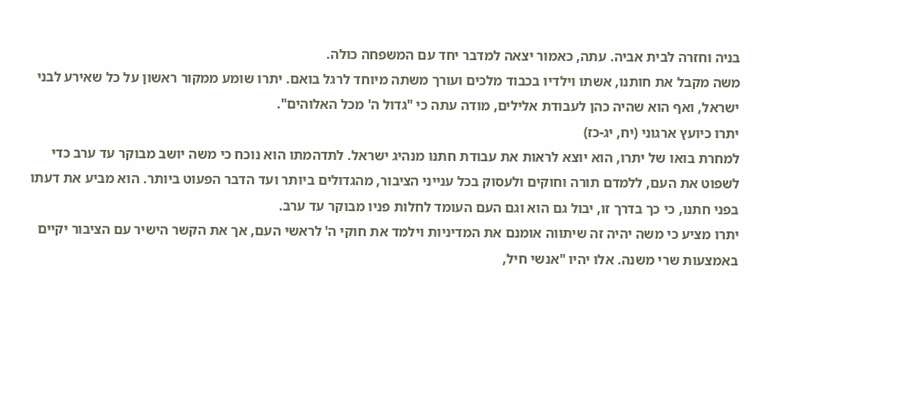בניה וחזרה לבית אביה. עתה, כאמור יצאה למדבר יחד עם המשפחה כולה.
משה מקבל את חותנו, אשתו וילדיו בכבוד מלכים ועורך משתה מיוחד לרגל בואם. יתרו שומע ממקור ראשון על כל שאירע לבני ישראל, ואף הוא שהיה כהן לעבודת אלילים, מודה עתה כי "גדול ה' מכל האלוהים".
יתרו כיועץ ארגוני (יח, יג-כז)
למחרת בואו של יתרו, הוא יוצא לראות את עבודת חתנו מנהיג ישראל. לתדהמתו הוא נוכח כי משה יושב מבוקר עד ערב כדי לשפוט את העם, ללמדם תורה וחוקים ולעסוק בכל ענייני הציבור, מהגדולים ביותר ועד הדבר הפעוט ביותר. הוא מביע את דעתו בפני חתנו, כי כך בדרך זו, יבול גם הוא וגם העם העומד לחלות פניו מבוקר עד ערב.
יתרו מציע כי משה יהיה זה שיתווה אומנם את המדיניות וילמד את חוקי ה' לראשי העם, אך את הקשר הישיר עם הציבור יקיים באמצעות שרי משנה. אלו יהיו "אנשי חיל,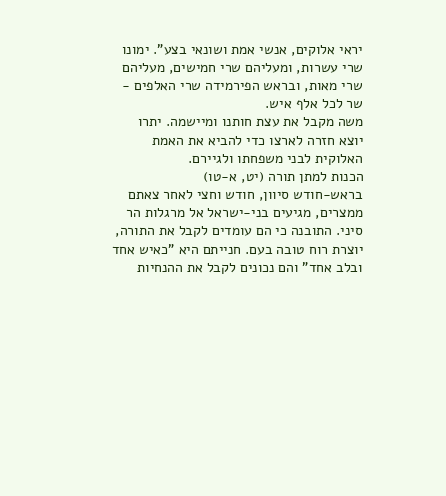יראי אלוקים, אנשי אמת ושונאי בצע". ימונו שרי עשרות, ומעליהם שרי חמישים, מעליהם שרי מאות, ובראש הפירמידה שרי האלפים - שר לכל אלף איש.
משה מקבל את עצת חותנו ומיישמה. יתרו יוצא חזרה לארצו כדי להביא את האמת האלוקית לבני משפחתו ולגיירם.
הכנות למתן תורה (יט, א-טו)
בראש-חודש סיוון, חודש וחצי לאחר צאתם ממצרים, מגיעים בני-ישראל אל מרגלות הר סיני. התובנה כי הם עומדים לקבל את התורה, יוצרת רוח טובה בעם. חנייתם היא "כאיש אחד ובלב אחד" והם נכונים לקבל את ההנחיות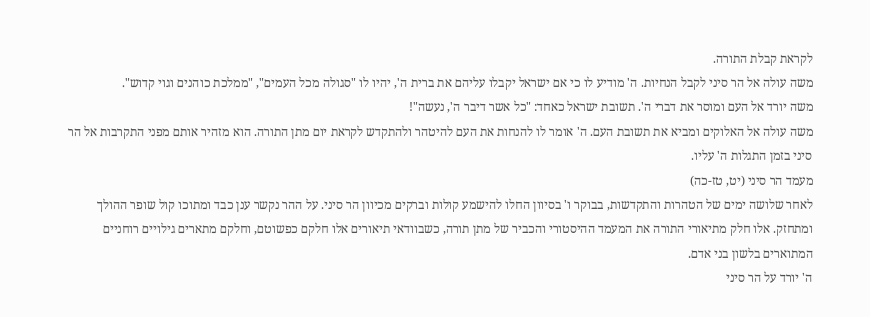לקראת קבלת התורה.
משה עולה אל הר סיני לקבל הנחיות. ה' מודיע לו כי אם ישראל יקבלו עליהם את ברית ה', יהיו לו "סגולה מכל העמים", "ממלכת כוהנים וגוי קדוש".
משה יורד אל העם ומוסר את דברי ה'. תשובת ישראל כאחד: "כל אשר דיבר ה', נעשה"!
משה עולה אל האלוקים ומביא את תשובת העם. ה' אומר לו להנחות את העם להיטהר ולהתקדש לקראת יום מתן התורה. הוא מזהיר אותם מפני התקרבות אל הר סיני בזמן התגלות ה' עליו.
מעמד הר סיני (יט, טז-כה)
לאחר שלושה ימים של הטהרות והתקדשות, בבוקר ו' בסיוון החלו להישמע קולות וברקים מכיוון הר סיני. על ההר נקשר ענן כבד ומתוכו קול שופר ההולך ומתחזק. אלו חלק מתיאורי התורה את המעמד ההיסטורי והכביר של מתן תורה, כשבוודאי תיאורים אלו חלקם כפשוטם, וחלקם מתארים גילויים רוחניים המתוארים בלשון בני אדם.
ה' יורד על הר סיני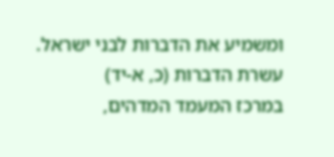ומשמיע את הדברות לבני ישראל.
עשרת הדברות (כ, א-יד)
במרכז המעמד המדהים,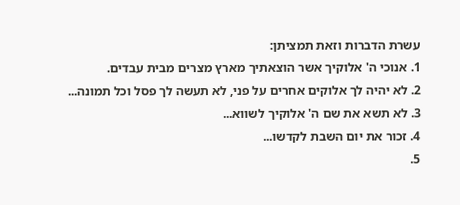עשרת הדברות וזאת תמציתן:
1. אנוכי ה' אלוקיך אשר הוצאתיך מארץ מצרים מבית עבדים.
2. לא יהיה לך אלוקים אחרים על פני, לא תעשה לך פסל וכל תמונה...
3. לא תשא את שם ה' אלוקיך לשווא...
4. זכור את יום השבת לקדשו...
5.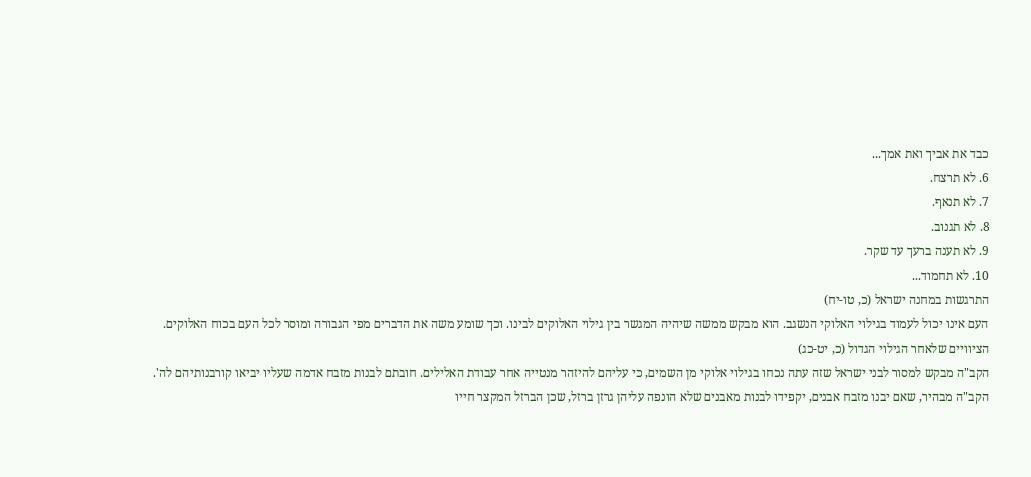כבד את אביך ואת אמך...
6. לא תרצח.
7. לא תנאף.
8. לא תגנוב.
9. לא תענה ברעך עד שקר.
10. לא תחמוד...
התרגשות במחנה ישראל (כ, טו-יח)
העם אינו יכול לעמוד בגילוי האלוקי הנשגב. הוא מבקש ממשה שיהיה המגשר בין גילוי האלוקים לבינו. וכך שומע משה את הדברים מפי הגבורה ומוסר לכל העם בכוח האלוקים.
הציוויים שלאחר הגילוי הגדול (כ, יט-כג)
הקב"ה מבקש למסור לבני ישראל שזה עתה נכחו בגילוי אלוקי מן השמים, כי עליהם להיזהר מנטייה אחר עבודת האלילים. חובתם לבנות מזבח אדמה שעליו יביאו קורבנותיהם לה'. הקב"ה מבהיר, שאם יבנו מזבח אבנים, יקפידו לבנות מאבנים שלא הונפה עליהן גרזן ברזל, שכן הברזל המקצר חייו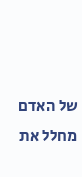של האדם מחלל את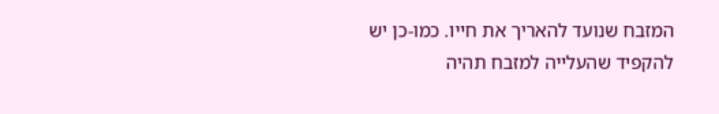המזבח שנועד להאריך את חייו. כמו-כן יש להקפיד שהעלייה למזבח תהיה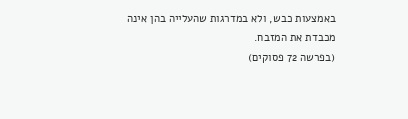באמצעות כבש, ולא במדרגות שהעלייה בהן אינה מכבדת את המזבח.
(בפרשה 72 פסוקים)